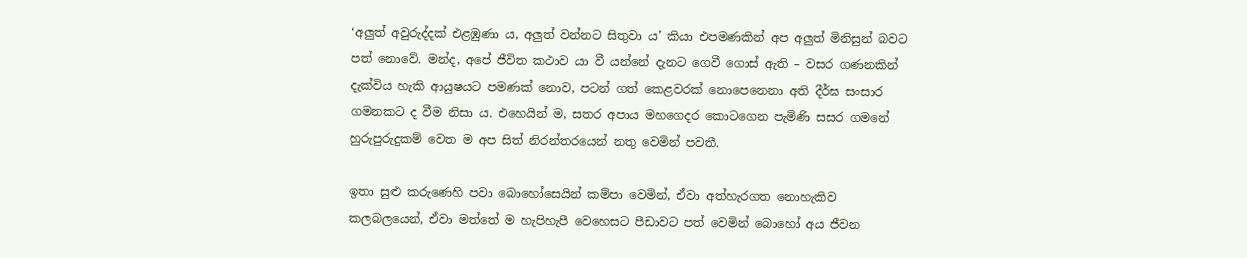‘අලුත් අවුරුද්දක් එළඹුණා ය, අලුත් වන්නට සිතුවා ය’ කියා එපමණකින් අප අලුත් මිනිසුන් බවට පත් නොවේ. මන්ද, අපේ ජීවිත කථාව යා වී යන්නේ දැනට ගෙවී ගොස් ඇති – වසර ගණනකින් දැක්විය හැකි ආයුෂයට පමණක් නොව, පටන් ගත් කෙළවරක් නොපෙනෙනා අති දීර්ඝ සංසාර ගමනකට ද වීම නිසා ය. එහෙයින් ම, සතර අපාය මහගෙදර කොටගෙන පැමිණි සසර ගමනේ හුරුපුරුදුකම් වෙත ම අප සිත් නිරන්තරයෙන් නතු වෙමින් පවතී.

ඉතා සුළු කරුණෙහි පවා බොහෝසෙයින් කම්පා වෙමින්, ඒවා අත්හැරගත නොහැකිව කලබලයෙන්, ඒවා මත්තේ ම හැපිහැපී වෙහෙසට පීඩාවට පත් වෙමින් බොහෝ අය ජීවන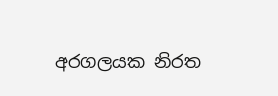අරගලයක නිරත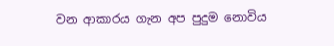වන ආකාරය ගැන අප පුදුම නොවිය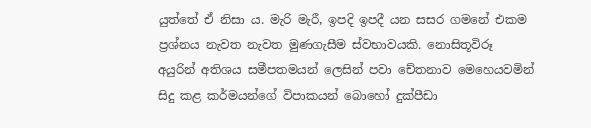යුත්තේ ඒ නිසා ය. මැරි මැරී, ඉපදි ඉපදී යන සසර ගමනේ එකම ප්‍රශ්නය නැවත නැවත මුණගැසීම ස්වභාවයකි. නොසිතූවිරූ අයුරින් අතිශය සමීපතමයන් ලෙසින් පවා චේතනාව මෙහෙයවමින් සිදු කළ කර්මයන්ගේ විපාකයන් බොහෝ දුක්පීඩා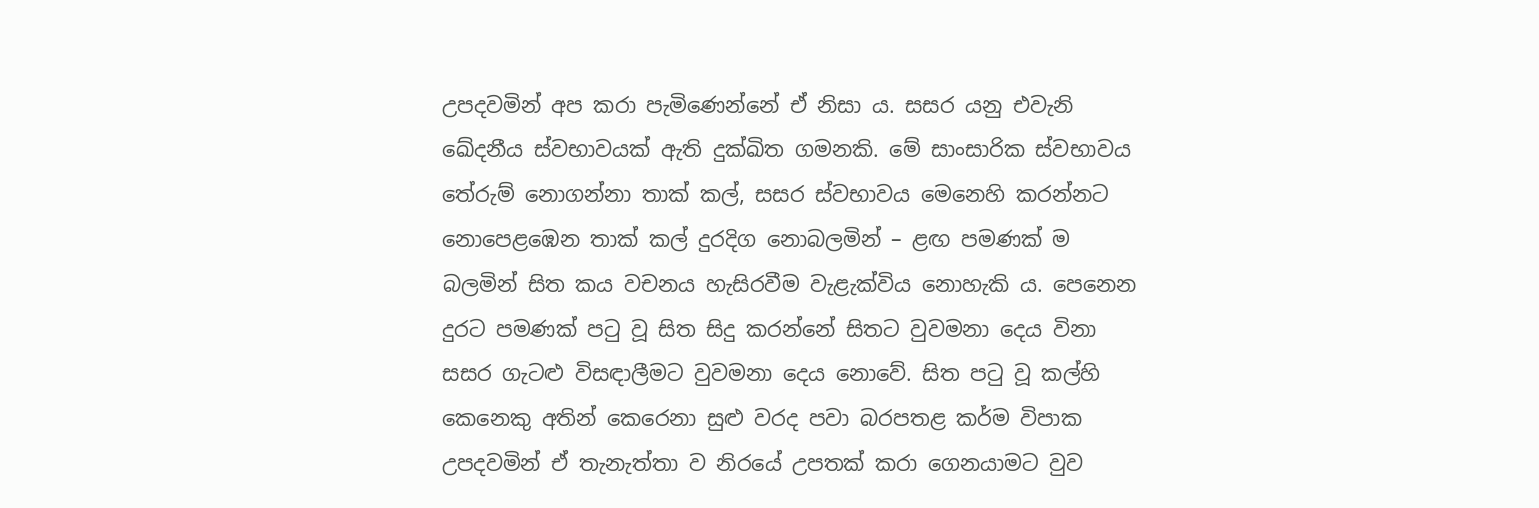උපදවමින් අප කරා පැමිණෙන්නේ ඒ නිසා ය. සසර යනු එවැනි ඛේදනීය ස්වභාවයක් ඇති දුක්ඛිත ගමනකි. මේ සාංසාරික ස්වභාවය තේරුම් නොගන්නා තාක් කල්, සසර ස්වභාවය මෙනෙහි කරන්නට නොපෙළඹෙන තාක් කල් දුරදිග නොබලමින් – ළඟ පමණක් ම බලමින් සිත කය වචනය හැසිරවීම වැළැක්විය නොහැකි ය. පෙනෙන දුරට පමණක් පටු වූ සිත සිදු කරන්නේ සිතට වුවමනා දෙය විනා සසර ගැටළු විසඳාලීමට වුවමනා දෙය නොවේ. සිත පටු වූ කල්හි කෙනෙකු අතින් කෙරෙනා සුළු වරද පවා බරපතළ කර්ම විපාක උපදවමින් ඒ තැනැත්තා ව නිරයේ උපතක් කරා ගෙනයාමට වුව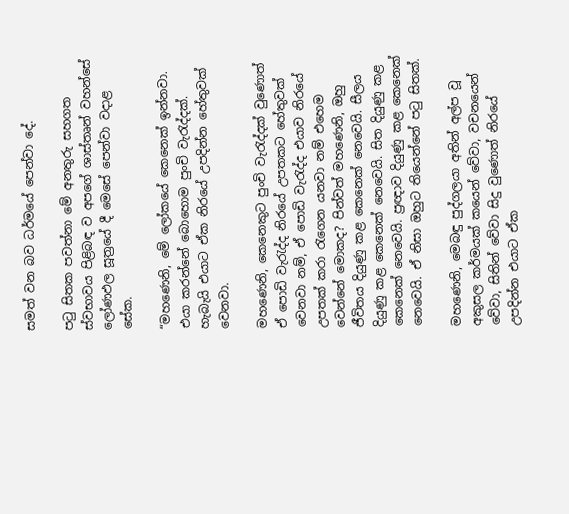සමත් වන බව ධර්මයේ පෙන්වා දේ.

පටු සිතක පවත්නා මේ අනතුරු සහගත ස්වභාවය පිළිබඳ ව අපගේ ශාස්තෘන් වහන්සේ ලෝණඵල සූත්‍රයේ දී මෙසේ පෙන්වා වදාළ සේක.

“මහණෙනි, මේ ලෝකයේ කෙනෙක් ඉන්නවා. එයා කරන්නේ බොහොම පුංචි වැරැද්දක්. හැබැයි එයාට ඒක නිරයේ උපදින්න හේතුවක් වෙනවා.

මහණෙනි, කෙනෙකුට පුංචි වැරැද්දක් වුණොත් ඒ පොඩි වැරැද්ද නිරයේ උපතකට හේතුවක් වෙනවා නම්, ඒ පොඩි වැරැද්ද එයාව නිරයේ උපතක් කරා රැගෙන යනවා නම් එහෙම වෙන්නේ මොකද? පින්වත් මහණෙනි, ඔහු ජීවිතය දියුණු කළ කෙනෙක් නෙවෙයි. සීලය දියුණු කළ කෙනෙක් නෙවෙයි. සිත දියුණු කළ කෙනෙක් නෙවෙයි. ප්‍රඥාව දියුණු කළ කෙනෙක් නෙවෙයි. ඒ නිසා ඔහුට තියෙන්නේ පටු සිතක්.

මහණෙනි, මෙබඳු පුද්ගලයා අතින් අල්ප වූ අකුසල කර්මයක් කයෙන් වේවා, වචනයෙන් වේවා, සිතින් වේවා සිදු වුණොත් නිරයේ උපදින්න එයාට ඒක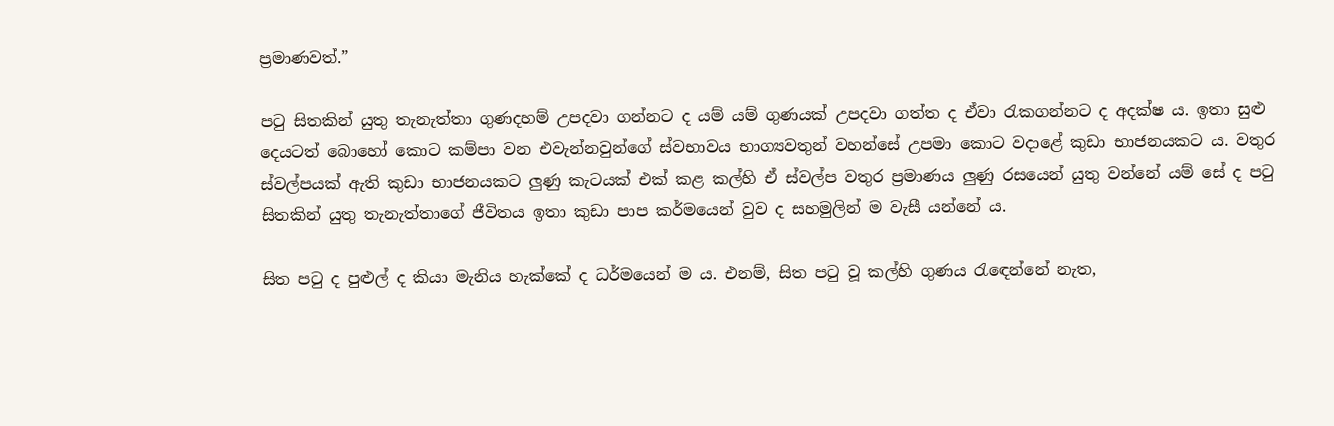ප්‍රමාණවත්.”

පටු සිතකින් යුතු තැනැත්තා ගුණදහම් උපදවා ගන්නට ද යම් යම් ගුණයක් උපදවා ගත්ත ද ඒවා රැකගන්නට ද අදක්ෂ ය. ඉතා සුළු දෙයටත් බොහෝ කොට කම්පා වන එවැන්නවුන්ගේ ස්වභාවය භාග්‍යවතුන් වහන්සේ උපමා කොට වදාළේ කුඩා භාජනයකට ය. වතුර ස්වල්පයක් ඇති කුඩා භාජනයකට ලුණු කැටයක් එක් කළ කල්හි ඒ ස්වල්ප වතුර ප්‍රමාණය ලුණු රසයෙන් යුතු වන්නේ යම් සේ ද පටු සිතකින් යුතු තැනැත්තාගේ ජීවිතය ඉතා කුඩා පාප කර්මයෙන් වුව ද සහමුලින් ම වැසී යන්නේ ය.

සිත පටු ද පුළුල් ද කියා මැනිය හැක්කේ ද ධර්මයෙන් ම ය. එනම්, සිත පටු වූ කල්හි ගුණය රැඳෙන්නේ නැත,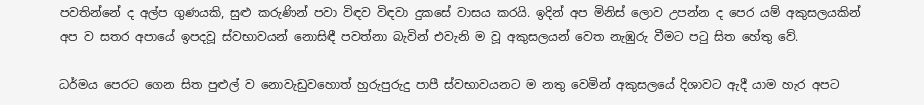පවතින්නේ ද අල්ප ගුණයකි, සුළු කරුණින් පවා විඳව විඳවා දුකසේ වාසය කරයි. ඉදින් අප මිනිස් ලොව උපන්න ද පෙර යම් අකුසලයකින් අප ව සතර අපායේ ඉපදවූ ස්වභාවයන් නොසිඳී පවත්නා බැවින් එවැනි ම වූ අකුසලයන් වෙත නැඹුරු වීමට පටු සිත හේතු වේ.

ධර්මය පෙරට ගෙන සිත පුළුල් ව නොවැඩුවහොත් හුරුපුරුදු පාපී ස්වභාවයනට ම නතු වෙමින් අකුසලයේ දිශාවට ඇදී යාම හැර අපට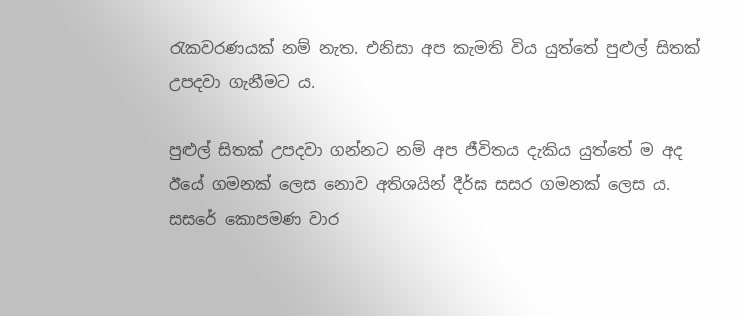රැකවරණයක් නම් නැත. එනිසා අප කැමති විය යුත්තේ පුළුල් සිතක් උපදවා ගැනීමට ය.

පුළුල් සිතක් උපදවා ගන්නට නම් අප ජීවිතය දැකිය යුත්තේ ම අද ඊයේ ගමනක් ලෙස නොව අතිශයින් දීර්ඝ සසර ගමනක් ලෙස ය. සසරේ කොපමණ වාර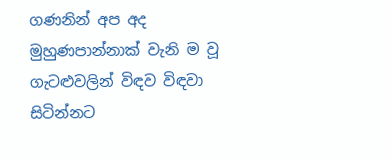ගණනින් අප අද මුහුණපාන්නාක් වැනි ම වූ ගැටළුවලින් විඳව විඳවා සිටින්නට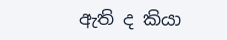ඇති ද කියා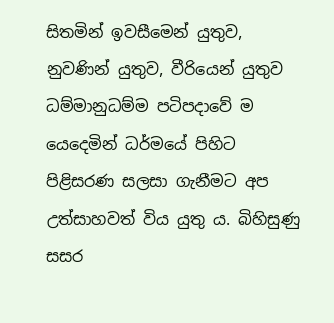සිතමින් ඉවසීමෙන් යුතුව, නුවණින් යුතුව, වීරියෙන් යුතුව ධම්මානුධම්ම පටිපදාවේ ම යෙදෙමින් ධර්මයේ පිහිට පිළිසරණ සලසා ගැනීමට අප උත්සාහවත් විය යුතු ය. බිහිසුණු සසර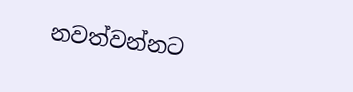නවත්වන්නට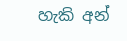හැකි අන්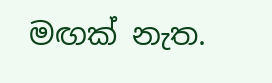මඟක් නැත.